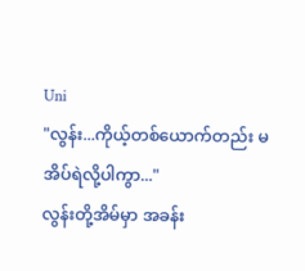Uni
"လွန်း...ကိုယ့်တစ်ယောက်တည်း မအိပ်ရဲလို့ပါကွာ..."
လွန်းတို့အိမ်မှာ အခန်း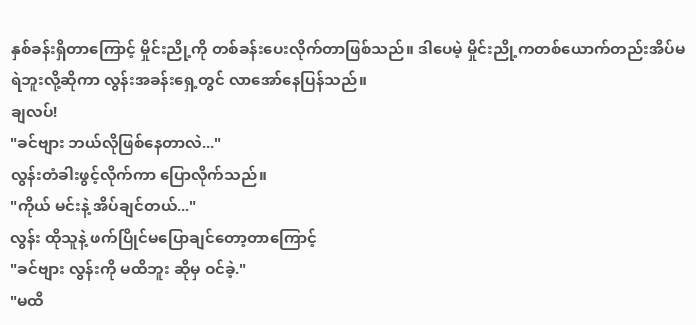နှစ်ခန်းရှိတာကြောင့် မှိုင်းညို့ကို တစ်ခန်းပေးလိုက်တာဖြစ်သည်။ ဒါပေမဲ့ မှိုင်းညို့ကတစ်ယောက်တည်းအိပ်မရဲဘူးလို့ဆိုကာ လွန်းအခန်းရှေ့တွင် လာအော်နေပြန်သည်။
ချလပ်!
"ခင်ဗျား ဘယ်လိုဖြစ်နေတာလဲ..."
လွန်းတံခါးဖွင့်လိုက်ကာ ပြောလိုက်သည်။
"ကိုယ် မင်းနဲ့ အိပ်ချင်တယ်..."
လွန်း ထိုသူနဲ့ ဖက်ပြိုင်မပြောချင်တော့တာကြောင့်
"ခင်ဗျား လွန်းကို မထိဘူး ဆိုမှ ဝင်ခဲ့."
"မထိ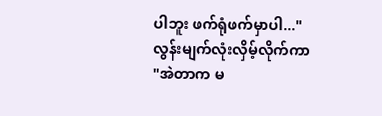ပါဘူး ဖက်ရုံဖက်မှာပါ..."
လွန်းမျက်လုံးလှိမ့်လိုက်ကာ
"အဲတာက မ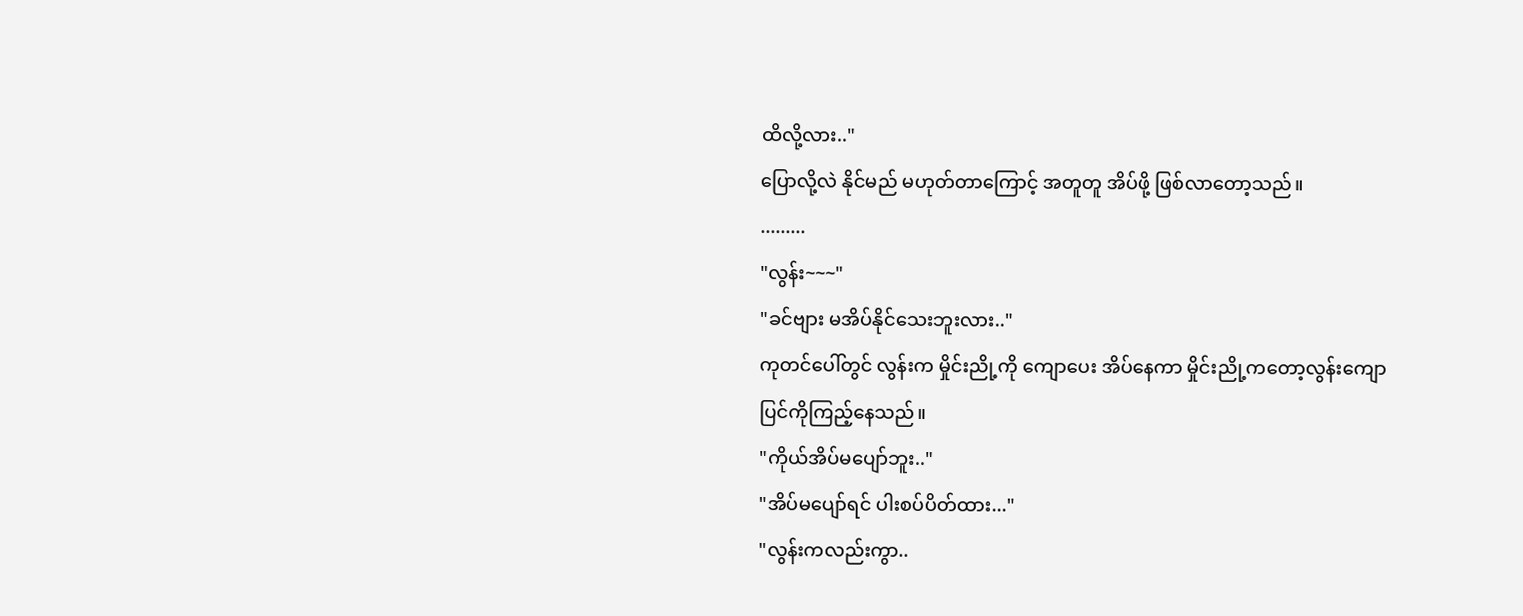ထိလို့လား.."
ပြောလို့လဲ နိုင်မည် မဟုတ်တာကြောင့် အတူတူ အိပ်ဖို့ ဖြစ်လာတော့သည်။
.........
"လွန်း~~~"
"ခင်ဗျား မအိပ်နိုင်သေးဘူးလား.."
ကုတင်ပေါ်တွင် လွန်းက မှိုင်းညို့ကို ကျောပေး အိပ်နေကာ မှိုင်းညို့ကတော့လွန်းကျောပြင်ကိုကြည့်နေသည်။
"ကိုယ်အိပ်မပျော်ဘူး.."
"အိပ်မပျော်ရင် ပါးစပ်ပိတ်ထား..."
"လွန်းကလည်းကွာ..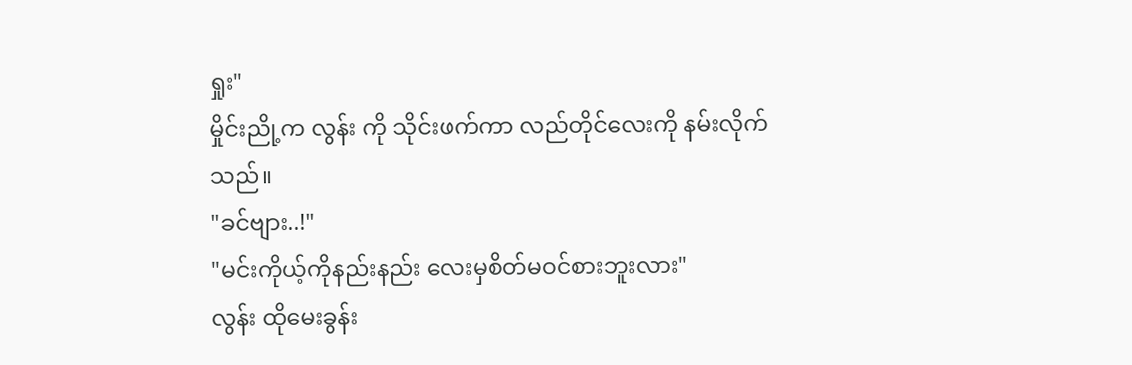ရှုး"
မှိုင်းညို့က လွန်း ကို သိုင်းဖက်ကာ လည်တိုင်လေးကို နမ်းလိုက်သည်။
"ခင်ဗျား..!"
"မင်းကိုယ့်ကိုနည်းနည်း လေးမှစိတ်မဝင်စားဘူးလား"
လွန်း ထိုမေးခွန်း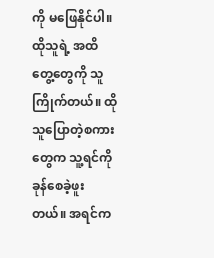ကို မဖြေနိုင်ပါ။ ထိုသူရဲ့ အထိတွေ့တွေကို သူကြိုက်တယ်။ ထိုသူပြောတဲ့စကားတွေက သူ့ရင်ကို ခုန်စေခဲ့ဖူးတယ်။ အရင်က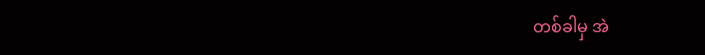တစ်ခါမှ အဲ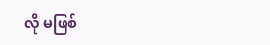လို မဖြစ်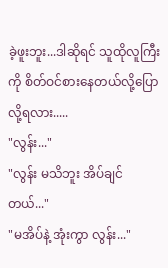ခဲ့ဖူးဘူး...ဒါဆိုရင် သူထိုလူကြီးကို စိတ်ဝင်စားနေတယ်လို့ပြောလို့ရလား.....
"လွန်း..."
"လွန်း မသိဘူး အိပ်ချင်တယ်..."
"မအိပ်နဲ့ အုံးကွာ လွန်း..."